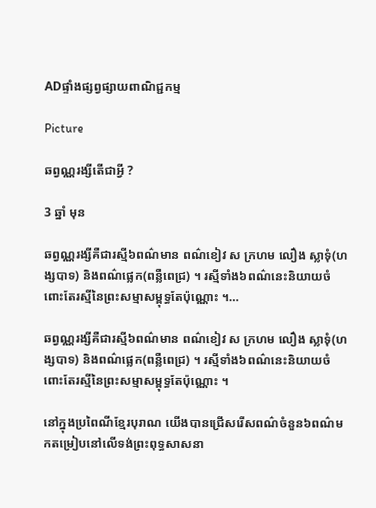ADផ្ទាំងផ្សព្វផ្សាយពាណិជ្ជកម្ម

Picture

ឆព្វណ្ណរង្សីតើជាអ្វី ?

3 ឆ្នាំ មុន

ឆព្វណ្ណរង្សីគឺជារស្មី៦ពណ៌មាន ពណ៌ខៀវ ស ក្រហម លឿង ស្លាទុំ(ហង្សបាទ) និងពណ៌ផ្លេក(ពន្លឺពេជ្រ) ។ រស្មីទាំង៦ពណ៌នេះនិយាយចំពោះតែរស្មីនៃព្រះសម្មាសម្ពុទ្ធតែប៉ុណ្ណោះ ។…

ឆព្វណ្ណរង្សីគឺជារស្មី៦ពណ៌មាន ពណ៌ខៀវ ស ក្រហម លឿង ស្លាទុំ(ហង្សបាទ) និងពណ៌ផ្លេក(ពន្លឺពេជ្រ) ។ រស្មីទាំង៦ពណ៌នេះនិយាយចំពោះតែរស្មីនៃព្រះសម្មាសម្ពុទ្ធតែប៉ុណ្ណោះ ។

នៅក្នុងប្រពៃណីខ្មែរបុរាណ យើងបានជ្រើសរើសពណ៌ចំនួន៦ពណ៌មកតម្រៀបនៅលើទង់ព្រះពុទ្ធសាសនា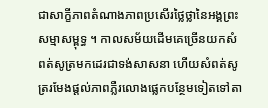ជាសាក្ខីភាពតំណាងភាពប្រសើរថ្លៃថ្លានៃអង្គព្រះសម្មាសម្ពុទ្ធ ។ កាលសម័យដើមគេច្រើនយកសំពត់សូត្រមកដេរជាទង់សាសនា ហើយសំពត់សូត្ររមែងផ្តល់ភាពភ្លឺរលោងផ្លេកបន្ថែមទៀតទៅតា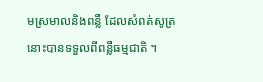មស្រមាលនិងពន្លឺ ដែលសំពត់សូត្រនោះបានទទួលពីពន្លឺធម្មជាតិ ។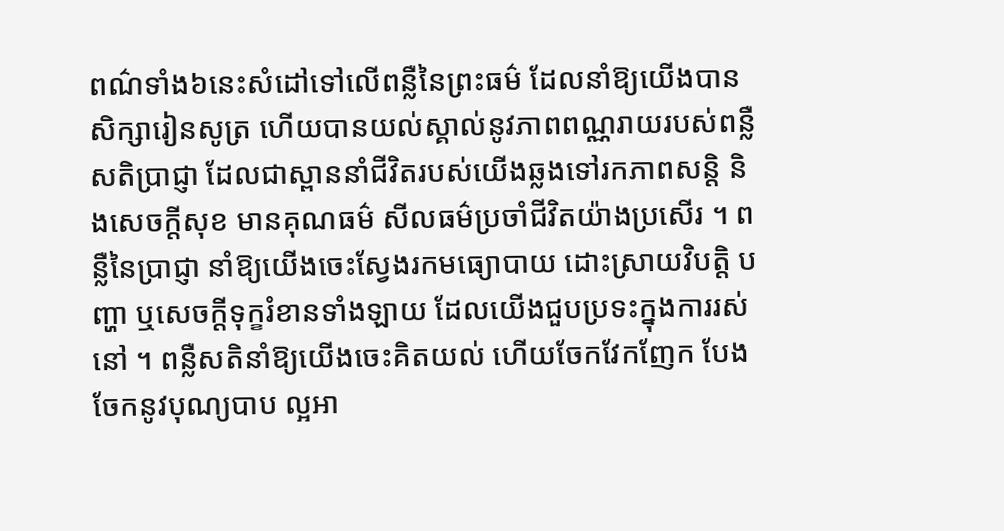ពណ៌ទាំង៦នេះសំដៅទៅលើពន្លឺនៃព្រះធម៌ ដែលនាំឱ្យយើងបានសិក្សារៀនសូត្រ ហើយបានយល់ស្គាល់នូវភាពពណ្ណរាយរបស់ពន្លឺសតិប្រាជ្ញា ដែលជាស្ពាននាំជីវិតរបស់យើងឆ្លងទៅរកភាពសន្តិ និងសេចក្តីសុខ មានគុណធម៌ សីលធម៌ប្រចាំជីវិតយ៉ាងប្រសើរ ។ ពន្លឺនៃប្រាជ្ញា នាំឱ្យយើងចេះស្វែងរកមធ្យោបាយ ដោះស្រាយវិបត្តិ បញ្ហា ឬសេចក្តីទុក្ខរំខានទាំងឡាយ ដែលយើងជួបប្រទះក្នុងការរស់នៅ ។ ពន្លឺសតិនាំឱ្យយើងចេះគិតយល់ ហើយចែកវែកញែក បែងចែកនូវបុណ្យបាប ល្អអា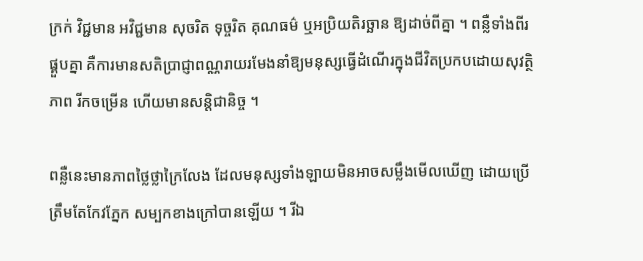ក្រក់ វិជ្ជមាន អវិជ្ជមាន សុចរិត ទុច្ចរិត គុណធម៌ ឬអប្រិយតិរច្ឆាន ឱ្យដាច់ពីគ្នា ។ ពន្លឺទាំងពីរផ្គួបគ្នា គឺការមានសតិប្រាជ្ញាពណ្ណរាយរមែងនាំឱ្យមនុស្សធ្វើដំណើរក្នុងជីវិតប្រកបដោយសុវត្ថិភាព រីកចម្រើន ហើយមានសន្តិជានិច្ច ។

ពន្លឺនេះមានភាពថ្លៃថ្លាក្រៃលែង ដែលមនុស្សទាំងឡាយមិនអាចសម្លឹងមើលឃើញ ដោយប្រើត្រឹមតែកែវភ្នែក សម្បកខាងក្រៅបានឡើយ ។ រីឯ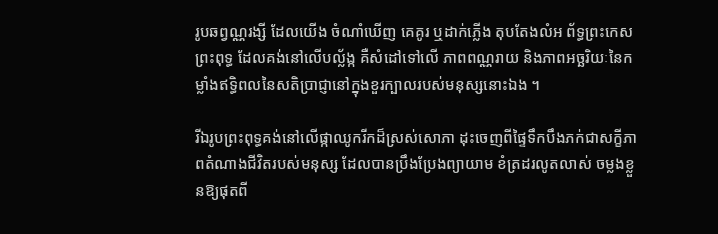រូបឆព្វណ្ណរង្សី ដែលយើង ចំណាំឃើញ គេគូរ ឬដាក់ភ្លើង តុបតែងលំអ ព័ទ្ធព្រះកេសព្រះពុទ្ធ ដែលគង់នៅលើបល្ល័ង្ក គឺសំដៅទៅលើ ភាពពណ្ណរាយ និងភាពអច្ឆរិយៈនៃកម្លាំងឥទ្ធិពលនៃសតិប្រាជ្ញានៅក្នុងខួរក្បាលរបស់មនុស្សនោះឯង ។

រីឯរូបព្រះពុទ្ធគង់នៅលើផ្កាឈូករីកដ៏ស្រស់សោភា ដុះចេញពីផ្ទៃទឹកបឹងភក់ជាសក្ខីភាពតំណាងជីវិតរបស់មនុស្ស ដែលបានប្រឹងប្រែងព្យាយាម ខំត្រដរលូតលាស់ ចម្លងខ្លួនឱ្យផុតពី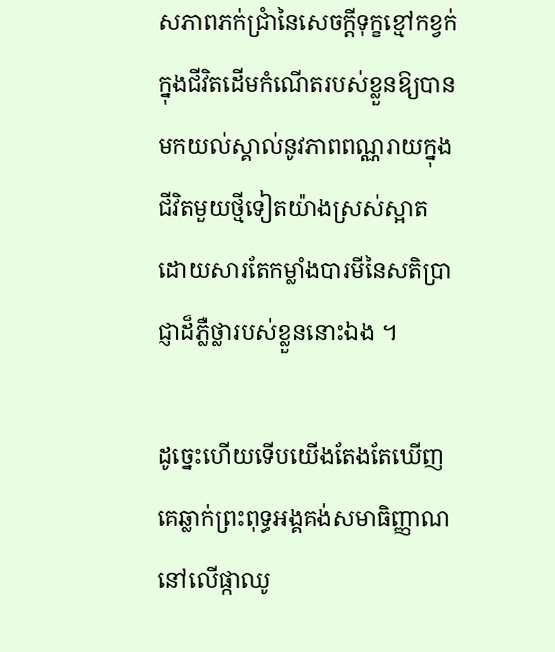សភាពភក់ជ្រាំនៃសេចក្តីទុក្ខខ្មៅកខ្វក់ក្នុងជីវិតដើមកំណើតរបស់ខ្លួនឱ្យបានមកយល់ស្គាល់នូវភាពពណ្ណរាយក្នុងជីវិតមួយថ្មីទៀតយ៉ាងស្រស់ស្អាត ដោយសារតែកម្លាំងបារមីនៃសតិប្រាជ្ញាដ៏ភ្លឺថ្លារបស់ខ្លួននោះឯង ។

ដូច្នេះហើយទើបយើងតែងតែឃើញគេឆ្លាក់ព្រះពុទ្ធអង្គគង់សមាធិញ្ញាណនៅលើផ្កាឈូ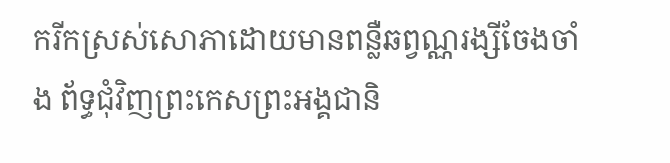ករីកស្រស់សោភាដោយមានពន្លឺឆព្វណ្ណរង្សីចែងចាំង ព័ទ្ធជុំវិញព្រះកេសព្រះអង្គជានិ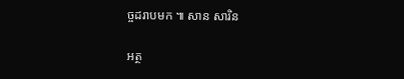ច្ចដរាបមក ៕ សាន សារិន

អត្ថ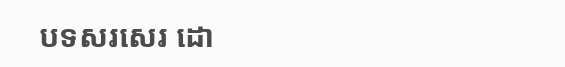បទសរសេរ ដោ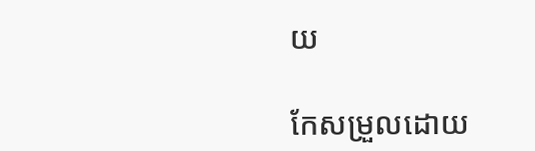យ

កែសម្រួលដោយ